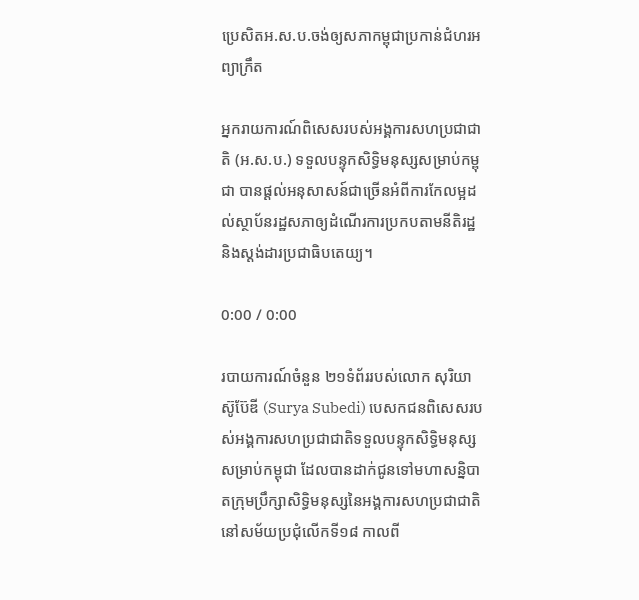ប្រេសិតអ.ស.ប.ចង់ឲ្យសភាកម្ពុជាប្រកាន់ជំហរអព្យាក្រឹត

អ្នករាយការណ៍ពិសេសរបស់អង្គការសហប្រជាជាតិ (អ.ស.ប.) ទទួលបន្ទុកសិទ្ធិមនុស្សសម្រាប់កម្ពុជា បានផ្ដល់អនុសាសន៍ជាច្រើនអំពីការកែលម្អដល់ស្ថាប័នរដ្ឋសភាឲ្យដំណើរការប្រកបតាមនីតិរដ្ឋ និងស្តង់ដារប្រជាធិបតេយ្យ។

0:00 / 0:00

របាយការណ៍ចំនួន ២១ទំព័ររបស់លោក សុរិយា ស៊ូប៊ែឌី (Surya Subedi) បេសកជនពិសេសរបស់អង្គការសហប្រជាជាតិទទួលបន្ទុកសិទ្ធិមនុស្សសម្រាប់កម្ពុជា ដែលបានដាក់ជូនទៅមហាសន្និបាតក្រុមប្រឹក្សាសិទ្ធិមនុស្សនៃអង្គការសហប្រជាជាតិនៅសម័យប្រជុំលើកទី១៨ កាលពី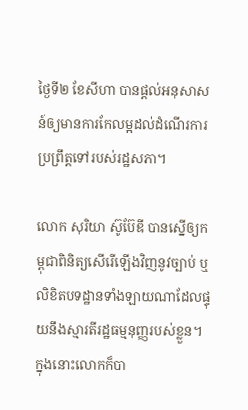ថ្ងៃទី២ ខែសីហា បានផ្ដល់អនុសាសន៍ឲ្យមានការកែលម្អដល់ដំណើរការប្រព្រឹត្តទៅរបស់រដ្ឋសភា។

លោក សុរិយា ស៊ូប៊ែឌី បានស្នើឲ្យកម្ពុជាពិនិត្យសើរើឡើងវិញនូវច្បាប់ ឬលិខិតបទដ្ឋានទាំងឡាយណាដែលផ្ទុយនឹងស្មារតីរដ្ឋធម្មនុញ្ញរបស់ខ្លួន។ ក្នុងនោះលោកក៏បា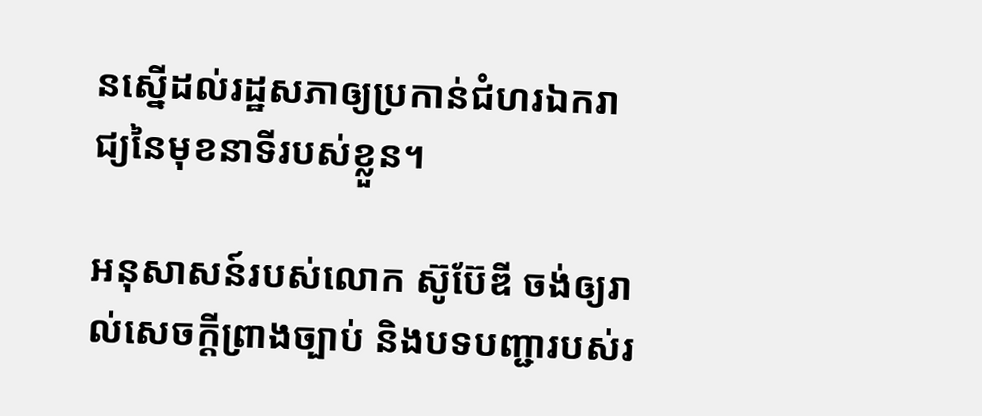នស្នើដល់រដ្ឋសភាឲ្យប្រកាន់ជំហរឯករាជ្យនៃមុខនាទីរបស់ខ្លួន។

អនុសាសន៍របស់លោក ស៊ូប៊ែឌី ចង់ឲ្យរាល់សេចក្ដីព្រាងច្បាប់ និងបទបញ្ជារបស់រ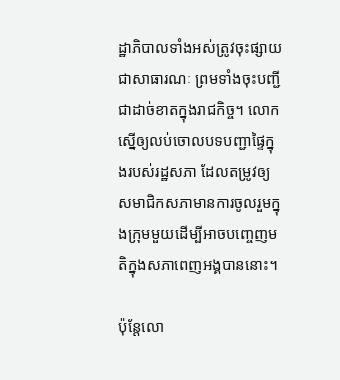ដ្ឋាភិបាលទាំងអស់ត្រូវចុះផ្សាយជាសាធារណៈ ព្រមទាំងចុះបញ្ជីជាដាច់ខាតក្នុងរាជកិច្ច។ លោកស្នើឲ្យលប់ចោលបទបញ្ជាផ្ទៃក្នុងរបស់រដ្ឋសភា ដែលតម្រូវឲ្យសមាជិកសភាមានការចូលរួមក្នុងក្រុមមួយដើម្បីអាចបញ្ចេញមតិក្នុងសភាពេញអង្គបាននោះ។

ប៉ុន្តែលោ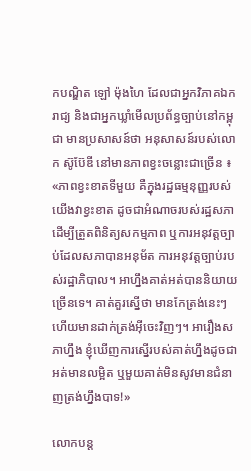កបណ្ឌិត ឡៅ ម៉ុងហៃ ដែលជាអ្នកវិភាគឯករាជ្យ និងជាអ្នកឃ្លាំមើលប្រព័ន្ធច្បាប់នៅកម្ពុជា មានប្រសាសន៍ថា អនុសាសន៍របស់លោក ស៊ូប៊ែឌី នៅមានភាពខ្វះចន្លោះជាច្រើន ៖ «ភាពខ្វះខាតទីមួយ គឺក្នុងរដ្ឋធម្មនុញ្ញរបស់យើងវាខ្វះខាត ដូចជាអំណាចរបស់រដ្ឋសភា ដើម្បីត្រួតពិនិត្យសកម្មភាព ឬការអនុវត្តច្បាប់ដែលសភាបានអនុម័ត ការអនុវត្តច្បាប់របស់រដ្ឋាភិបាល។ អាហ្នឹងគាត់អត់បាននិយាយច្រើនទេ។ គាត់គួរស្នើថា មានកែត្រង់នេះៗ ហើយមានដាក់ត្រង់អ៊ីចេះវិញៗ។ អារឿងសភាហ្នឹង ខ្ញុំឃើញការស្នើរបស់គាត់ហ្នឹងដូចជាអត់មានលម្អិត ឬមួយគាត់មិនសូវមានជំនាញត្រង់ហ្នឹងបាទ!»

លោកបន្ត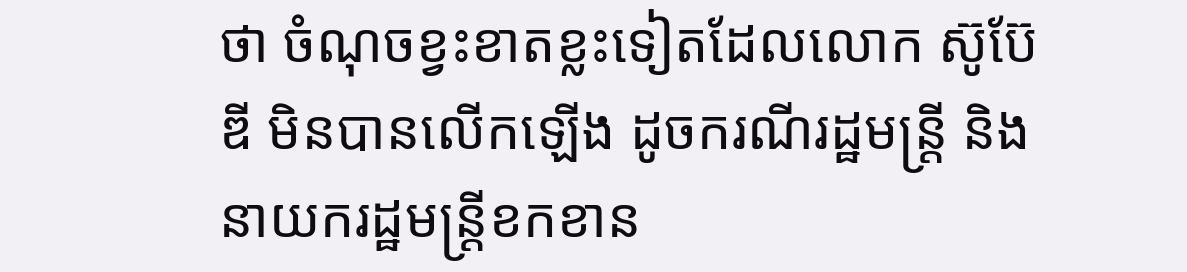ថា ចំណុចខ្វះខាតខ្លះទៀតដែលលោក ស៊ូប៊ែឌី មិនបានលើកឡើង ដូចករណីរដ្ឋមន្ត្រី និងនាយករដ្ឋមន្ត្រីខកខាន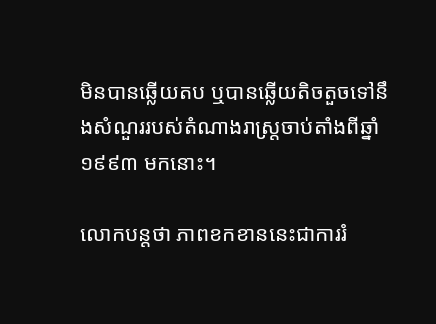មិនបានឆ្លើយតប ឬបានឆ្លើយតិចតួចទៅនឹងសំណួររបស់តំណាងរាស្ត្រចាប់តាំងពីឆ្នាំ១៩៩៣ មកនោះ។

លោកបន្តថា ភាពខកខាននេះជាការរំ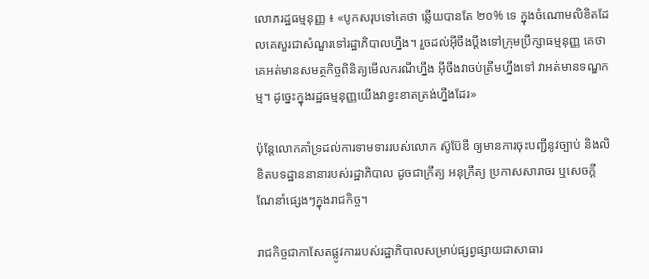លោភរដ្ឋធម្មនុញ្ញ ៖ «បូកសរុបទៅគេថា ឆ្លើយបានតែ ២០% ទេ ក្នុងចំណោមលិខិតដែលគេសួរជាសំណួរទៅរដ្ឋាភិបាលហ្នឹង។ រួចដល់អ៊ីចឹងប្ដឹងទៅក្រុមប្រឹក្សាធម្មនុញ្ញ គេថា គេអត់មានសមត្ថកិច្ចពិនិត្យមើលករណីហ្នឹង អ៊ីចឹងវាចប់ត្រឹមហ្នឹងទៅ វាអត់មានទណ្ឌកម្ម។ ដូច្នេះក្នុងរដ្ឋធម្មនុញ្ញយើងវាខ្វះខាតត្រង់ហ្នឹងដែរ»

ប៉ុន្តែលោកគាំទ្រដល់ការទាមទាររបស់លោក ស៊ូប៊ែឌី ឲ្យមានការចុះបញ្ជីនូវច្បាប់ និងលិខិតបទដ្ឋាននានារបស់រដ្ឋាភិបាល ដូចជាក្រឹត្យ អនុក្រឹត្យ ប្រកាសសារាចរ ឬសេចក្ដីណែនាំផ្សេងៗក្នុងរាជកិច្ច។

រាជកិច្ចជាកាសែតផ្លូវការរបស់រដ្ឋាភិបាលសម្រាប់ផ្សព្វផ្សាយជាសាធារ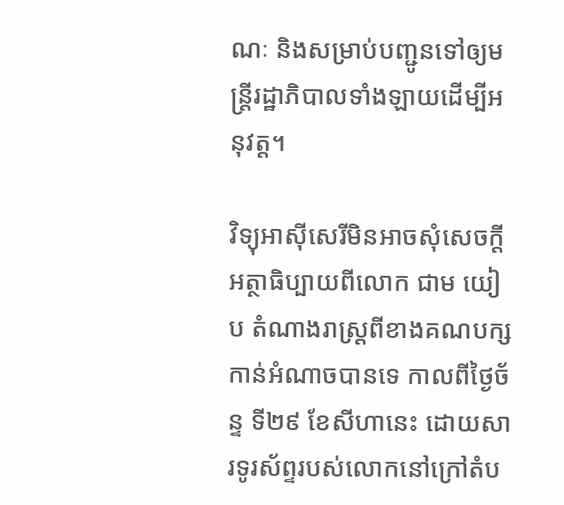ណៈ និងសម្រាប់បញ្ជូនទៅឲ្យមន្ត្រីរដ្ឋាភិបាលទាំងឡាយដើម្បីអនុវត្ត។

វិទ្យុអាស៊ីសេរីមិនអាចសុំសេចក្ដីអត្ថាធិប្បាយពីលោក ជាម យៀប តំណាងរាស្ត្រពីខាងគណបក្សកាន់អំណាចបានទេ កាលពីថ្ងៃច័ន្ទ ទី២៩ ខែសីហានេះ ដោយសារទូរស័ព្ទរបស់លោកនៅក្រៅតំប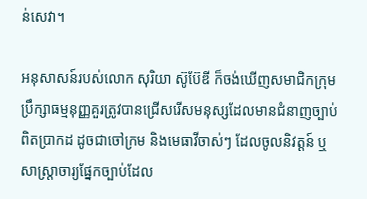ន់សេវា។

អនុសាសន៍របស់លោក សុរិយា ស៊ូប៊ែឌី ក៏ចង់ឃើញសមាជិកក្រុមប្រឹក្សាធម្មនុញ្ញគួរត្រូវបានជ្រើសរើសមនុស្សដែលមានជំនាញច្បាប់ពិតប្រាកដ ដូចជាចៅក្រម និងមេធាវីចាស់ៗ ដែលចូលនិវត្តន៍ ឬសាស្ត្រាចារ្យផ្នែកច្បាប់ដែល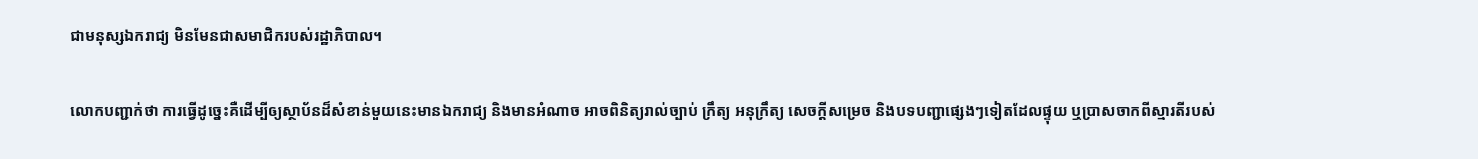ជាមនុស្សឯករាជ្យ មិនមែនជាសមាជិករបស់រដ្ឋាភិបាល។

លោកបញ្ជាក់ថា ការធ្វើដូច្នេះគឺដើម្បីឲ្យស្ថាប័នដ៏សំខាន់មួយនេះមានឯករាជ្យ និងមានអំណាច អាចពិនិត្យរាល់ច្បាប់ ក្រឹត្យ អនុក្រឹត្យ សេចក្ដីសម្រេច និងបទបញ្ជាផ្សេងៗទៀតដែលផ្ទុយ ឬប្រាសចាកពីស្មារតីរបស់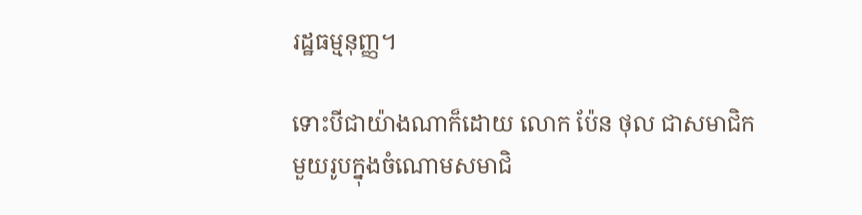រដ្ឋធម្មនុញ្ញ។

ទោះបីជាយ៉ាងណាក៏ដោយ លោក ប៉ែន ថុល ជាសមាជិកមួយរូបក្នុងចំណោមសមាជិ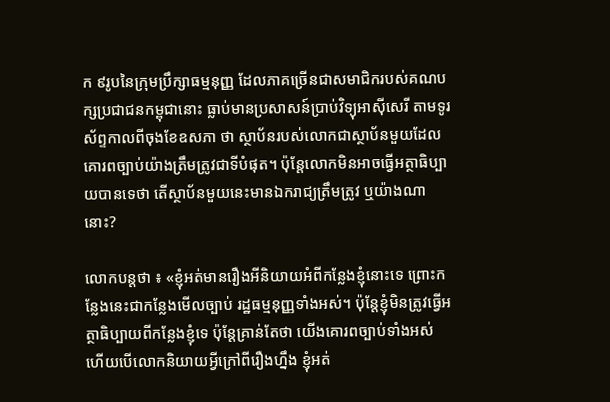ក ៩រូបនៃក្រុមប្រឹក្សាធម្មនុញ្ញ ដែលភាគច្រើនជាសមាជិករបស់គណបក្សប្រជាជនកម្ពុជានោះ ធ្លាប់មានប្រសាសន៍ប្រាប់វិទ្យុអាស៊ីសេរី តាមទូរស័ព្ទកាលពីចុងខែឧសភា ថា ស្ថាប័នរបស់លោកជាស្ថាប័នមួយដែលគោរពច្បាប់យ៉ាងត្រឹមត្រូវជាទីបំផុត។ ប៉ុន្តែលោកមិនអាចធ្វើអត្ថាធិប្បាយបានទេថា តើស្ថាប័នមួយនេះមានឯករាជ្យត្រឹមត្រូវ ឬយ៉ាងណានោះ?

លោកបន្តថា ៖ «ខ្ញុំអត់មានរឿងអីនិយាយអំពីកន្លែងខ្ញុំនោះទេ ព្រោះកន្លែងនេះជាកន្លែងមើលច្បាប់ រដ្ឋធម្មនុញ្ញទាំងអស់។ ប៉ុន្តែខ្ញុំមិនត្រូវធ្វើអត្ថាធិប្បាយពីកន្លែងខ្ញុំទេ ប៉ុន្តែគ្រាន់តែថា យើងគោរពច្បាប់ទាំងអស់ ហើយបើលោកនិយាយអ្វីក្រៅពីរឿងហ្នឹង ខ្ញុំអត់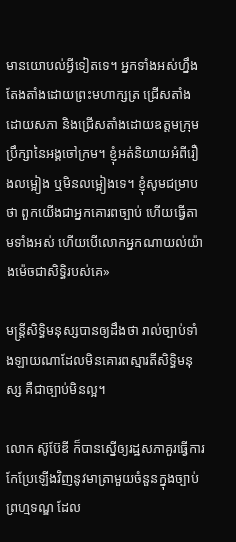មានយោបល់អ្វីទៀតទេ។ អ្នកទាំងអស់ហ្នឹងតែងតាំងដោយព្រះមហាក្សត្រ ជ្រើសតាំងដោយសភា និងជ្រើសតាំងដោយឧត្ដមក្រុមប្រឹក្សានៃអង្គចៅក្រម។ ខ្ញុំអត់និយាយអំពីរឿងលម្អៀង ឬមិនលម្អៀងទេ។ ខ្ញុំសូមជម្រាបថា ពួកយើងជាអ្នកគោរពច្បាប់ ហើយធ្វើតាមទាំងអស់ ហើយបើលោកអ្នកណាយល់យ៉ាងម៉េចជាសិទ្ធិរបស់គេ»

មន្ត្រីសិទ្ធិមនុស្សបានឲ្យដឹងថា រាល់ច្បាប់ទាំងឡាយណាដែលមិនគោរពស្មារតីសិទ្ធិមនុស្ស គឺជាច្បាប់មិនល្អ។

លោក ស៊ូប៊ែឌី ក៏បានស្នើឲ្យរដ្ឋសភាគួរធ្វើការកែប្រែឡើងវិញនូវមាត្រាមួយចំនួនក្នុងច្បាប់ព្រហ្មទណ្ឌ ដែល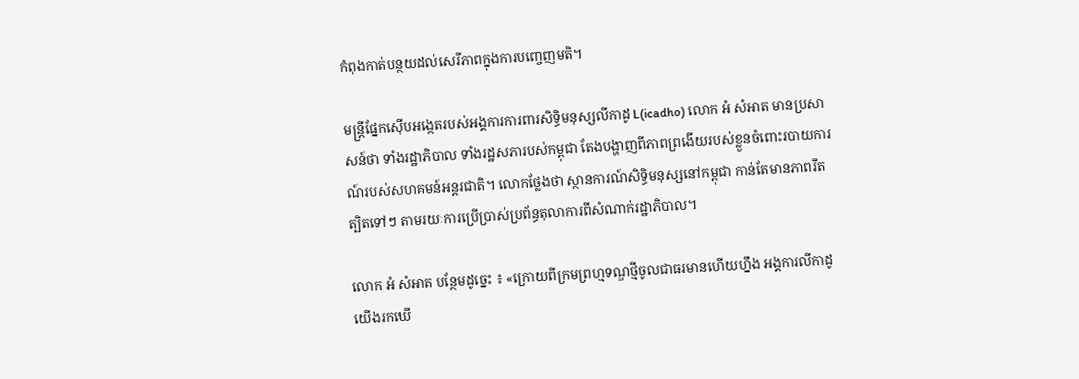កំពុងកាត់បន្ថយដល់សេរីភាពក្នុងការបញ្ចេញមតិ។

មន្ត្រីផ្នែកស៊ើបអង្កេតរបស់អង្គការការពារសិទ្ធិមនុស្សលីកាដូ L(icadho) លោក អំ សំអាត មានប្រសាសន៍ថា ទាំងរដ្ឋាភិបាល ទាំងរដ្ឋសភារបស់កម្ពុជា តែងបង្ហាញពីភាពព្រងើយរបស់ខ្លួនចំពោះរបាយការណ៍របស់សហគមន៍អន្តរជាតិ។ លោកថ្លែងថា ស្ថានការណ៍សិទ្ធិមនុស្សនៅកម្ពុជា កាន់តែមានភាពរឹតត្បិតទៅៗ តាមរយៈការប្រើប្រាស់ប្រព័ន្ធតុលាការពីសំណាក់រដ្ឋាភិបាល។

លោក អំ សំអាត បន្ថែមដូច្នេះ ៖ «ក្រោយពីក្រមព្រហ្មទណ្ឌថ្មីចូលជាធរមានហើយហ្នឹង អង្គការលីកាដូ យើងរកឃើ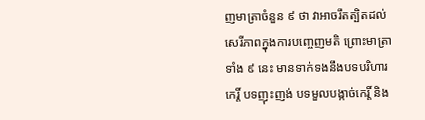ញមាត្រាចំនួន ៩ ថា វាអាចរឹតត្បិតដល់សេរីភាពក្នុងការបញ្ចេញមតិ ព្រោះមាត្រាទាំង ៩ នេះ មានទាក់ទងនឹងបទបរិហារកេរ្តិ៍ បទញុះញង់ បទមួលបង្កាច់កេរ្តិ៍ និង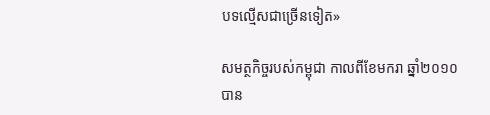បទល្មើសជាច្រើនទៀត»

សមត្ថកិច្ចរបស់កម្ពុជា កាលពីខែមករា ឆ្នាំ២០១០ បាន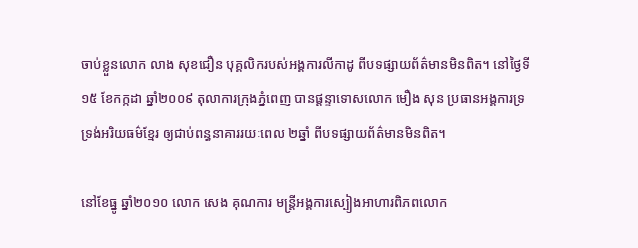ចាប់ខ្លួនលោក លាង សុខជឿន បុគ្គលិករបស់អង្គការលីកាដូ ពីបទផ្សាយព័ត៌មានមិនពិត។ នៅថ្ងៃទី១៥ ខែកក្កដា ឆ្នាំ២០០៩ តុលាការក្រុងភ្នំពេញ បានផ្ដន្ទាទោសលោក មឿង សុន ប្រធានអង្គការទ្រទ្រង់អរិយធម៌ខ្មែរ ឲ្យជាប់ពន្ធនាគាររយៈពេល ២ឆ្នាំ ពីបទផ្សាយព័ត៌មានមិនពិត។

នៅខែធ្នូ ឆ្នាំ២០១០ លោក សេង គុណការ មន្ត្រីអង្គការស្បៀងអាហារពិភពលោក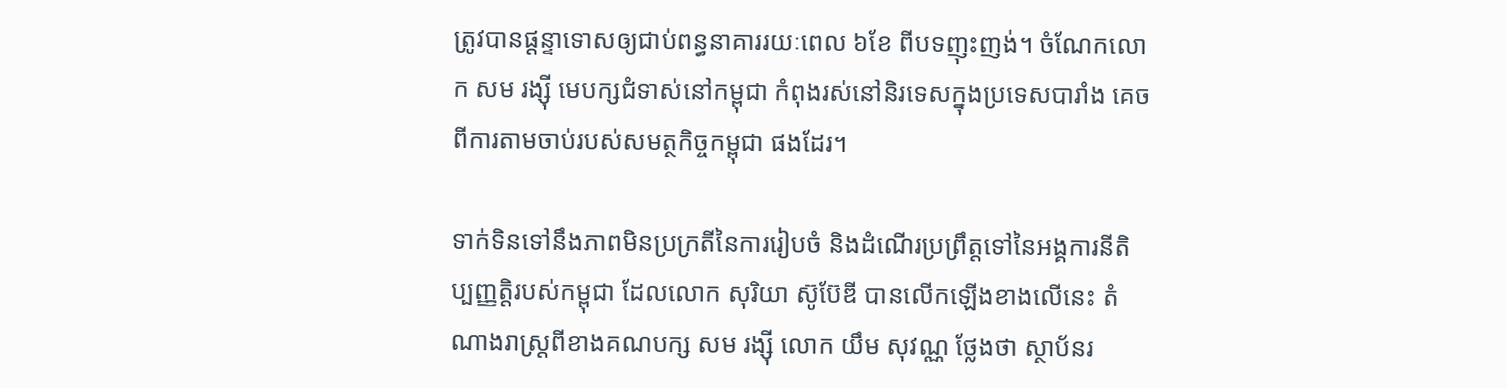ត្រូវបានផ្ដន្ទាទោសឲ្យជាប់ពន្ធនាគាររយៈពេល ៦ខែ ពីបទញុះញង់។ ចំណែកលោក សម រង្ស៊ី មេបក្សជំទាស់នៅកម្ពុជា កំពុងរស់នៅនិរទេសក្នុងប្រទេសបារាំង គេចពីការតាមចាប់របស់សមត្ថកិច្ចកម្ពុជា ផងដែរ។

ទាក់ទិនទៅនឹងភាពមិនប្រក្រតីនៃការរៀបចំ និងដំណើរប្រព្រឹត្តទៅនៃអង្គការនីតិប្បញ្ញត្តិរបស់កម្ពុជា ដែលលោក សុរិយា ស៊ូប៊ែឌី បានលើកឡើងខាងលើនេះ តំណាងរាស្ត្រពីខាងគណបក្ស សម រង្ស៊ី លោក យឹម សុវណ្ណ ថ្លែងថា ស្ថាប័នរ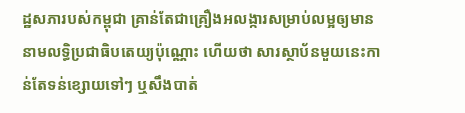ដ្ឋសភារបស់កម្ពុជា គ្រាន់តែជាគ្រឿងអលង្ការសម្រាប់លម្អឲ្យមាននាមលទ្ធិប្រជាធិបតេយ្យប៉ុណ្ណោះ ហើយថា សារស្ថាប័នមួយនេះកាន់តែទន់ខ្សោយទៅៗ ឬសឹងបាត់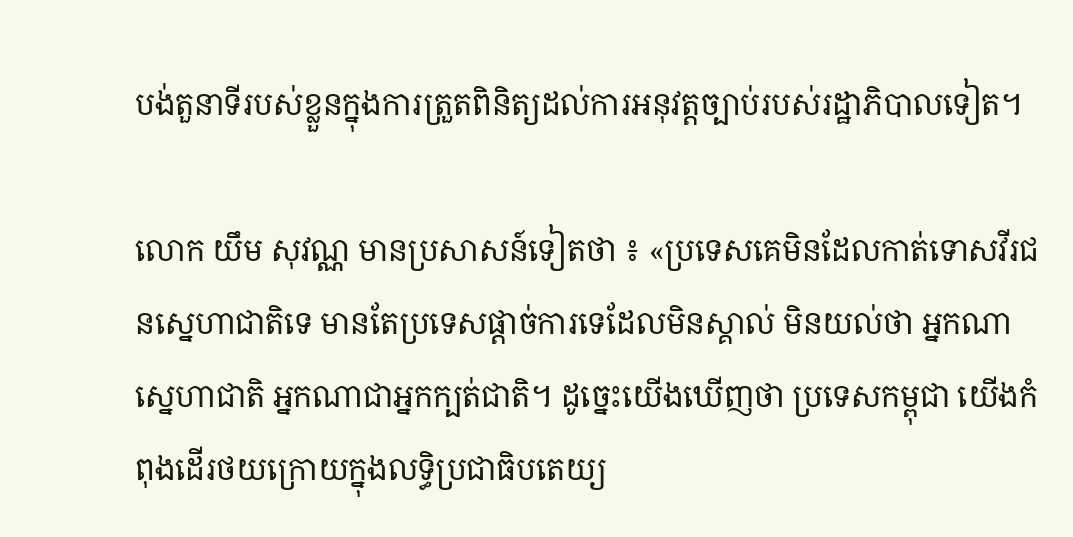បង់តួនាទីរបស់ខ្លួនក្នុងការត្រួតពិនិត្យដល់ការអនុវត្តច្បាប់របស់រដ្ឋាភិបាលទៀត។

លោក យឹម សុវណ្ណ មានប្រសាសន៍ទៀតថា ៖ «ប្រទេសគេមិនដែលកាត់ទោសវីរជនស្នេហាជាតិទេ មានតែប្រទេសផ្ដាច់ការទេដែលមិនស្គាល់ មិនយល់ថា អ្នកណាស្នេហាជាតិ អ្នកណាជាអ្នកក្បត់ជាតិ។ ដូច្នេះយើងឃើញថា ប្រទេសកម្ពុជា យើងកំពុងដើរថយក្រោយក្នុងលទ្ធិប្រជាធិបតេយ្យ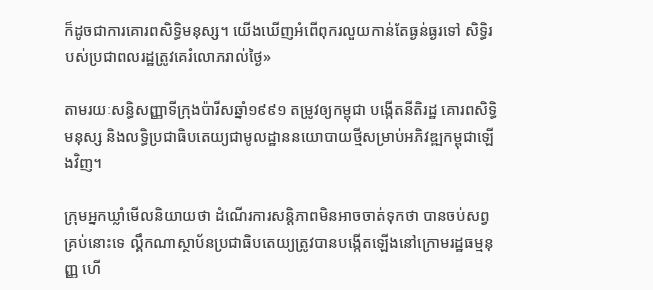ក៏ដូចជាការគោរពសិទ្ធិមនុស្ស។ យើងឃើញអំពើពុករលួយកាន់តែធ្ងន់ធ្ងរទៅ សិទ្ធិរបស់ប្រជាពលរដ្ឋត្រូវគេរំលោភរាល់ថ្ងៃ»

តាមរយៈសន្ធិសញ្ញាទីក្រុងប៉ារីសឆ្នាំ១៩៩១ តម្រូវឲ្យកម្ពុជា បង្កើតនីតិរដ្ឋ គោរពសិទ្ធិមនុស្ស និងលទ្ធិប្រជាធិបតេយ្យជាមូលដ្ឋាននយោបាយថ្មីសម្រាប់អភិវឌ្ឍកម្ពុជាឡើងវិញ។

ក្រុមអ្នកឃ្លាំមើលនិយាយថា ដំណើរការសន្តិភាពមិនអាចចាត់ទុកថា បានចប់សព្វគ្រប់នោះទេ ល្គឹកណាស្ថាប័នប្រជាធិបតេយ្យត្រូវបានបង្កើតឡើងនៅក្រោមរដ្ឋធម្មនុញ្ញ ហើ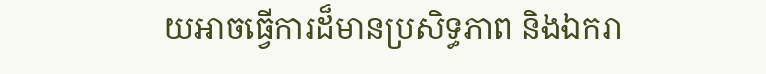យអាចធ្វើការដ៏មានប្រសិទ្ធភាព និងឯករា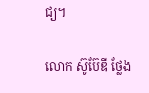ជ្យ។

លោក ស៊ូប៊ែឌី ថ្លែង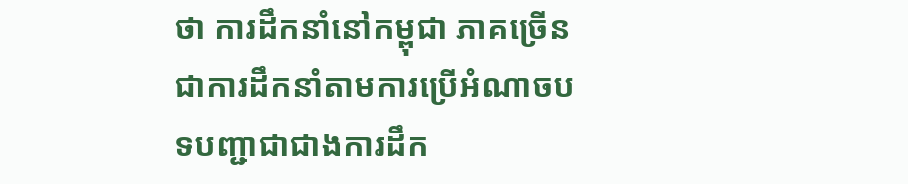ថា ការដឹកនាំនៅកម្ពុជា ភាគច្រើនជាការដឹកនាំតាមការប្រើអំណាចបទបញ្ជាជាជាងការដឹក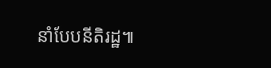នាំបែបនីតិរដ្ឋ៕